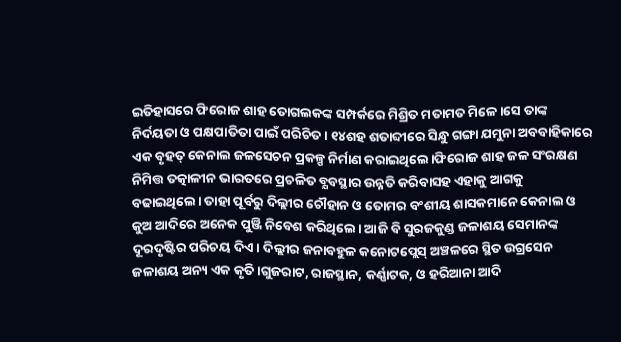ଇତିହାସରେ ଫିରୋଜ ଶାହ ତୋଗଲକଙ୍କ ସମ୍ପର୍କରେ ମିଶ୍ରିତ ମତାମତ ମିଳେ।ସେ ତାଙ୍କ ନିର୍ଦୟତା ଓ ପକ୍ଷପାତିତା ପାଇଁ ପରିଚିତ। ୧୪ଶହ ଶତାବ୍ଦୀରେ ସିନ୍ଧୁ ଗଙ୍ଗା ଯମୁନା ଅବବାହିକାରେ ଏକ ବୃହତ୍ କେନାଲ ଜଳସେଚନ ପ୍ରକଳ୍ପ ନିର୍ମାଣ କରାଇଥିଲେ।ଫିରୋଜ ଶାହ ଜଳ ସଂରକ୍ଷଣ ନିମିତ୍ତ ତତ୍କାଳୀନ ଭାରତରେ ପ୍ରଚଳିତ ବ୍ଯବସ୍ଥାର ଉନ୍ନତି କରିବାସହ ଏହାକୁ ଆଗକୁ ବଢାଇଥିଲେ। ତାହା ପୂର୍ବରୁ ଦିଲ୍ଲୀର ଚୌହାନ ଓ ତୋମର ବଂଶୀୟ ଶାସକମାନେ କେନାଲ ଓ କୁଅ ଆଦିରେ ଅନେକ ପୁଞ୍ଜି ନିବେଶ କରିଥିଲେ। ଆଜି ବି ସୁରଜକୁଣ୍ଡ ଜଳାଶୟ ସେମାନଙ୍କ ଦୂରଦୃଷ୍ଟିର ପରିଚୟ ଦିଏ। ଦିଲ୍ଲୀର ଜନାବହୁଳ କନୋଟପ୍ଲେସ୍ ଅଞ୍ଚଳରେ ସ୍ଥିତ ଉଗ୍ରସେନ ଜଳାଶୟ ଅନ୍ୟ ଏକ କୃତି।ଗୁଜରାଟ, ରାଜସ୍ଥାନ, କର୍ଣ୍ଣାଟକ, ଓ ହରିଆନା ଆଦି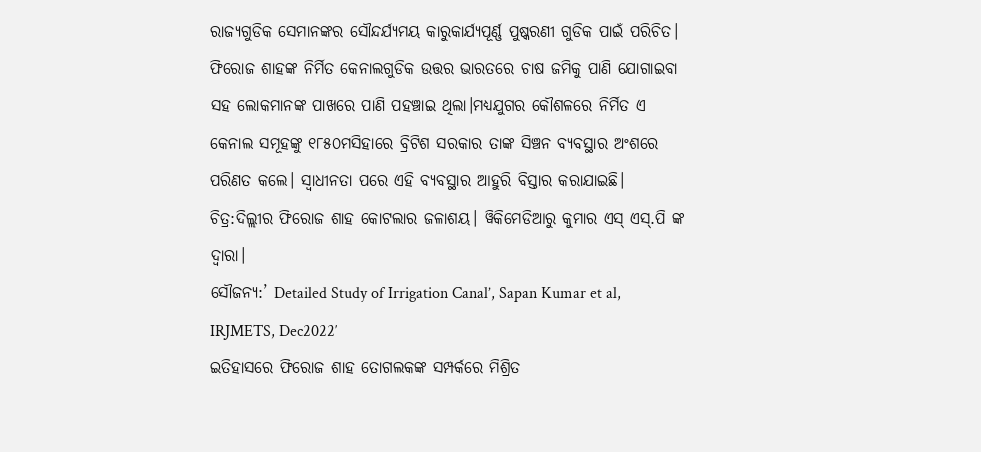ରାଜ୍ୟଗୁଡିକ ସେମାନଙ୍କର ସୌନ୍ଦର୍ଯ୍ୟମୟ କାରୁକାର୍ଯ୍ୟପୂର୍ଣ୍ଣ ପୁଷ୍କରଣୀ ଗୁଡିକ ପାଇଁ ପରିଚିତ।
ଫିରୋଜ ଶାହଙ୍କ ନିର୍ମିତ କେନାଲଗୁଡିକ ଉତ୍ତର ଭାରତରେ ଚାଷ ଜମିକୁ ପାଣି ଯୋଗାଇବା ସହ ଲୋକମାନଙ୍କ ପାଖରେ ପାଣି ପହଞ୍ଚାଇ ଥିଲା।ମଧ୍ୟଯୁଗର କୌଶଳରେ ନିର୍ମିତ ଏ କେନାଲ ସମୂହଙ୍କୁ ୧୮୫୦ମସିହାରେ ବ୍ରିଟିଶ ସରକାର ତାଙ୍କ ସିଞ୍ଚନ ବ୍ୟବସ୍ଥାର ଅଂଶରେ ପରିଣତ କଲେ। ସ୍ବାଧୀନତା ପରେ ଏହି ବ୍ୟବସ୍ଥାର ଆହୁରି ବିସ୍ତାର କରାଯାଇଛି।
ଚିତ୍ର:ଦିଲ୍ଲୀର ଫିରୋଜ ଶାହ କୋଟଲାର ଜଳାଶୟ। ୱିକିମେଡିଆରୁ କୁମାର ଏସ୍ ଏସ୍.ପି ଙ୍କ ଦ୍ବାରା।
ସୌଜନ୍ୟ:’ Detailed Study of Irrigation Canal’, Sapan Kumar et al, IRJMETS, Dec2022′
ଇତିହାସରେ ଫିରୋଜ ଶାହ ତୋଗଲକଙ୍କ ସମ୍ପର୍କରେ ମିଶ୍ରିତ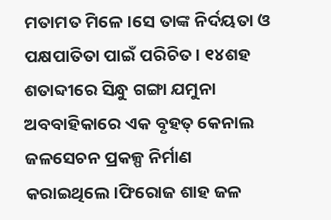ମତାମତ ମିଳେ।ସେ ତାଙ୍କ ନିର୍ଦୟତା ଓ ପକ୍ଷପାତିତା ପାଇଁ ପରିଚିତ। ୧୪ଶହ ଶତାବ୍ଦୀରେ ସିନ୍ଧୁ ଗଙ୍ଗା ଯମୁନା ଅବବାହିକାରେ ଏକ ବୃହତ୍ କେନାଲ ଜଳସେଚନ ପ୍ରକଳ୍ପ ନିର୍ମାଣ କରାଇଥିଲେ।ଫିରୋଜ ଶାହ ଜଳ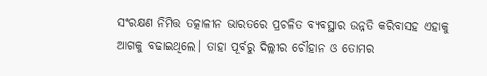ସଂରକ୍ଷଣ ନିମିତ୍ତ ତତ୍କାଳୀନ ଭାରତରେ ପ୍ରଚଳିତ ବ୍ଯବସ୍ଥାର ଉନ୍ନତି କରିବାସହ ଏହାକୁ ଆଗକୁ ବଢାଇଥିଲେ। ତାହା ପୂର୍ବରୁ ଦିଲ୍ଲୀର ଚୌହାନ ଓ ତୋମର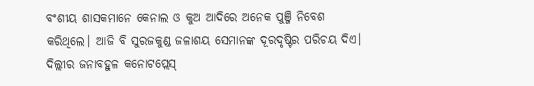ବଂଶୀୟ ଶାସକମାନେ କେନାଲ ଓ କୁଅ ଆଦିରେ ଅନେକ ପୁଞ୍ଜି ନିବେଶ କରିଥିଲେ। ଆଜି ବି ସୁରଜକୁଣ୍ଡ ଜଳାଶୟ ସେମାନଙ୍କ ଦୂରଦୃଷ୍ଟିର ପରିଚୟ ଦିଏ। ଦିଲ୍ଲୀର ଜନାବହୁଳ କନୋଟପ୍ଲେସ୍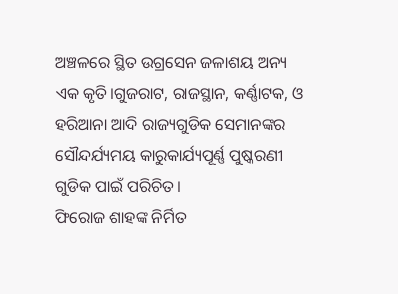ଅଞ୍ଚଳରେ ସ୍ଥିତ ଉଗ୍ରସେନ ଜଳାଶୟ ଅନ୍ୟ ଏକ କୃତି।ଗୁଜରାଟ, ରାଜସ୍ଥାନ, କର୍ଣ୍ଣାଟକ, ଓ ହରିଆନା ଆଦି ରାଜ୍ୟଗୁଡିକ ସେମାନଙ୍କର ସୌନ୍ଦର୍ଯ୍ୟମୟ କାରୁକାର୍ଯ୍ୟପୂର୍ଣ୍ଣ ପୁଷ୍କରଣୀ ଗୁଡିକ ପାଇଁ ପରିଚିତ।
ଫିରୋଜ ଶାହଙ୍କ ନିର୍ମିତ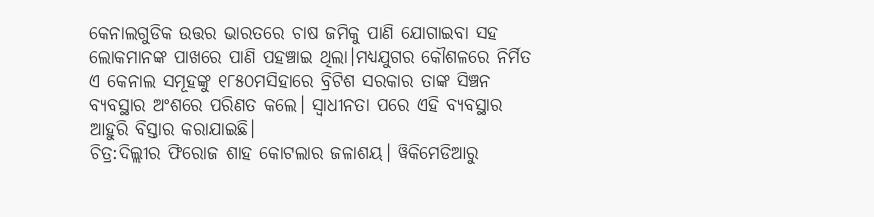କେନାଲଗୁଡିକ ଉତ୍ତର ଭାରତରେ ଚାଷ ଜମିକୁ ପାଣି ଯୋଗାଇବା ସହ ଲୋକମାନଙ୍କ ପାଖରେ ପାଣି ପହଞ୍ଚାଇ ଥିଲା।ମଧ୍ୟଯୁଗର କୌଶଳରେ ନିର୍ମିତ ଏ କେନାଲ ସମୂହଙ୍କୁ ୧୮୫୦ମସିହାରେ ବ୍ରିଟିଶ ସରକାର ତାଙ୍କ ସିଞ୍ଚନ ବ୍ୟବସ୍ଥାର ଅଂଶରେ ପରିଣତ କଲେ। ସ୍ବାଧୀନତା ପରେ ଏହି ବ୍ୟବସ୍ଥାର ଆହୁରି ବିସ୍ତାର କରାଯାଇଛି।
ଚିତ୍ର:ଦିଲ୍ଲୀର ଫିରୋଜ ଶାହ କୋଟଲାର ଜଳାଶୟ। ୱିକିମେଡିଆରୁ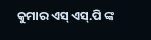କୁମାର ଏସ୍ ଏସ୍.ପି ଙ୍କ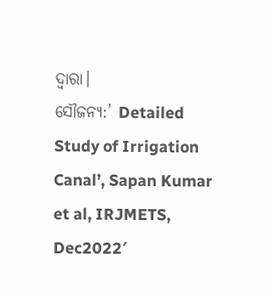ଦ୍ବାରା।
ସୌଜନ୍ୟ:’ Detailed Study of Irrigation Canal’, Sapan Kumar et al, IRJMETS, Dec2022′